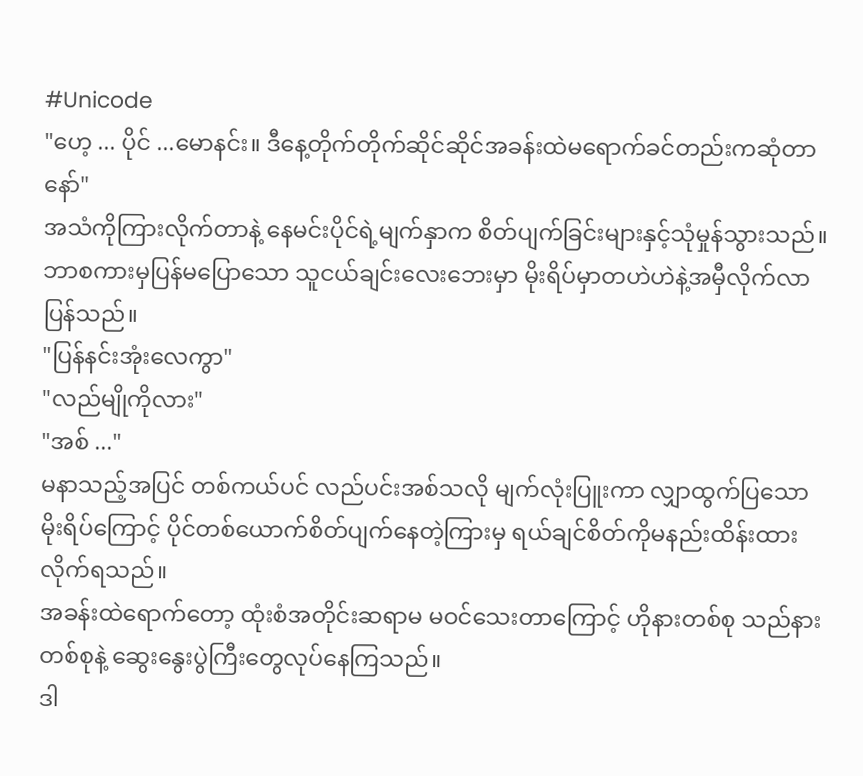#Unicode
"ဟေ့ ... ပိုင် ...မောနင်း။ ဒီနေ့တိုက်တိုက်ဆိုင်ဆိုင်အခန်းထဲမရောက်ခင်တည်းကဆုံတာနော်"
အသံကိုကြားလိုက်တာနဲ့ နေမင်းပိုင်ရဲ့မျက်နှာက စိတ်ပျက်ခြင်းများနှင့်သုံမှုန်သွားသည်။ ဘာစကားမှပြန်မပြောသော သူငယ်ချင်းလေးဘေးမှာ မိုးရိပ်မှာတဟဲဟဲနဲ့အမှီလိုက်လာပြန်သည်။
"ပြန်နင်းအုံးလေကွာ"
"လည်မျိုကိုလား"
"အစ် ..."
မနာသည့်အပြင် တစ်ကယ်ပင် လည်ပင်းအစ်သလို မျက်လုံးပြူးကာ လျှာထွက်ပြသောမိုးရိပ်ကြောင့် ပိုင်တစ်ယောက်စိတ်ပျက်နေတဲ့ကြားမှ ရယ်ချင်စိတ်ကိုမနည်းထိန်းထားလိုက်ရသည်။
အခန်းထဲရောက်တော့ ထုံးစံအတိုင်းဆရာမ မဝင်သေးတာကြောင့် ဟိုနားတစ်စု သည်နားတစ်စုနဲ့ ဆွေးနွေးပွဲကြီးတွေလုပ်နေကြသည်။
ဒါ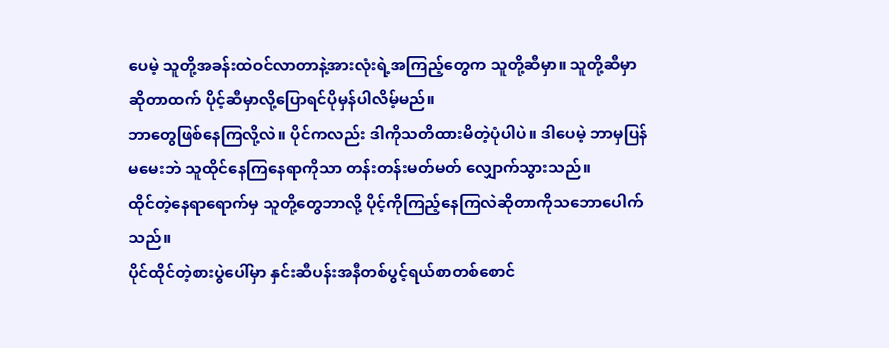ပေမဲ့ သူတို့အခန်းထဲဝင်လာတာနဲ့အားလုံးရဲ့အကြည့်တွေက သူတို့ဆီမှာ။ သူတို့ဆီမှာ ဆိုတာထက် ပိုင့်ဆီမှာလို့ပြောရင်ပိုမှန်ပါလိမ့်မည်။
ဘာတွေဖြစ်နေကြလို့လဲ။ ပိုင်ကလည်း ဒါကိုသတိထားမိတဲ့ပုံပါပဲ။ ဒါပေမဲ့ ဘာမှပြန်မမေးဘဲ သူထိုင်နေကြနေရာကိုသာ တန်းတန်းမတ်မတ် လျှောက်သွားသည်။
ထိုင်တဲ့နေရာရောက်မှ သူတို့တွေဘာလို့ ပိုင့်ကိုကြည့်နေကြလဲဆိုတာကိုသဘောပေါက်သည်။
ပိုင်ထိုင်တဲ့စားပွဲပေါ်မှာ နှင်းဆီပန်းအနီတစ်ပွင့်ရယ်စာတစ်စောင်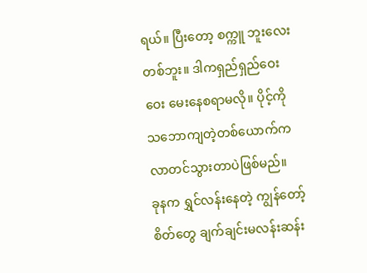ရယ်။ ပြီးတော့ စက္ကူ ဘူးလေးတစ်ဘူး။ ဒါကရှည်ရှည်ဝေးဝေး မေးနေစရာမလို။ ပိုင့်ကိုသဘောကျတဲ့တစ်ယောက်က လာတင်သွားတာပဲဖြစ်မည်။
ခုနက ရွှင်လန်းနေတဲ့ ကျွန်တော့်စိတ်တွေ ချက်ချင်းမလန်းဆန်း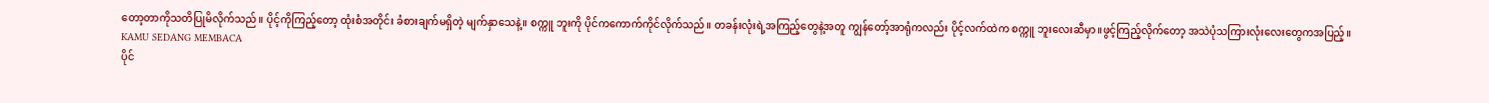တော့တာကိုသတိပြုမိလိုက်သည်။ ပိုင့်ကိုကြည့်တော့ ထုံးစံအတိုင်း ခံစားချက်မရှိတဲ့ မျက်နှာသေနဲ့။ စက္ကူ ဘူးကို ပိုင်ကကောက်ကိုင်လိုက်သည်။ တခန်းလုံးရဲ့အကြည့်တွေနဲ့အတူ ကျွန်တော့်အာရုံကလည်း ပိုင့်လက်ထဲက စက္ကူ ဘူးလေးဆီမှာ။ဖွင့်ကြည့်လိုက်တော့ အသဲပုံသကြားလုံးလေးတွေကအပြည့်။
KAMU SEDANG MEMBACA
ပိုင်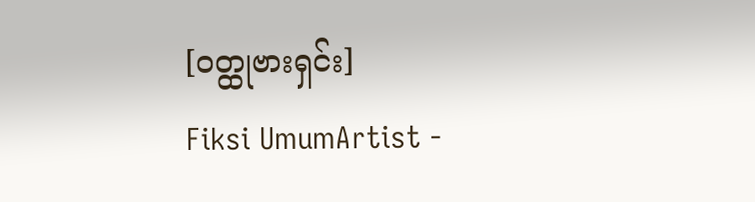[ဝတ္ထုဗားရှင်း]
Fiksi UmumArtist -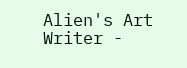Alien's Art Writer -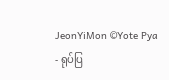JeonYiMon ©Yote Pya - ရုပ်ပြ